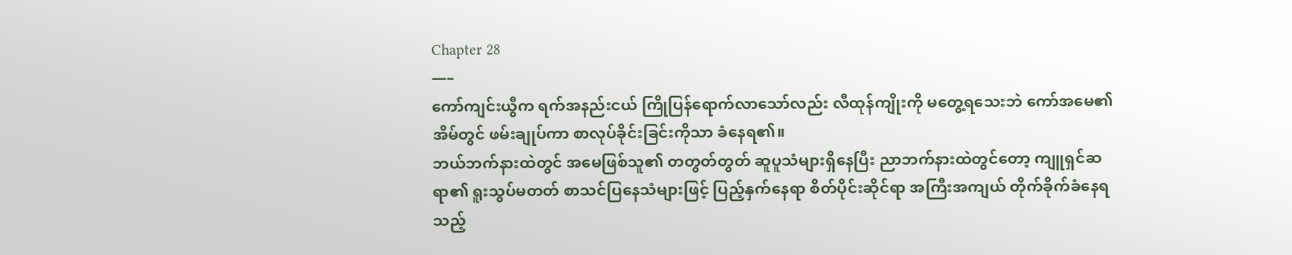Chapter 28
—–
ကော်ကျင်းယွီက ရက်အနည်းငယ် ကြိုပြန်ရောက်လာသော်လည်း လီထုန်ကျိုးကို မတွေ့ရသေးဘဲ ကော်အမေ၏ အိမ်တွင် ဖမ်းချုပ်ကာ စာလုပ်ခိုင်းခြင်းကိုသာ ခံနေရ၏။
ဘယ်ဘက်နားထဲတွင် အမေဖြစ်သူ၏ တတွတ်တွတ် ဆူပူသံများရှိနေပြီး ညာဘက်နားထဲတွင်တော့ ကျူရှင်ဆရာ၏ ရူးသွပ်မတတ် စာသင်ပြနေသံများဖြင့် ပြည့်နှက်နေရာ စိတ်ပိုင်းဆိုင်ရာ အကြီးအကျယ် တိုက်ခိုက်ခံနေရသည့်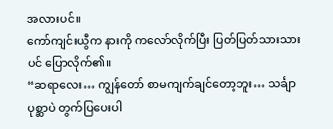အလားပင်။
ကော်ကျင်းယွီက နားကို ကလော်လိုက်ပြီး ပြတ်ပြတ်သားသားပင် ပြောလိုက်၏။
“ဆရာလေး… ကျွန်တော် စာမကျက်ချင်တော့ဘူး… သင်္ချာပုစ္ဆာပဲ တွက်ပြပေးပါ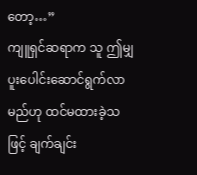တော့…”
ကျူရှင်ဆရာက သူ ဤမျှ ပူးပေါင်းဆောင်ရွက်လာမည်ဟု ထင်မထားခဲ့သဖြင့် ချက်ချင်း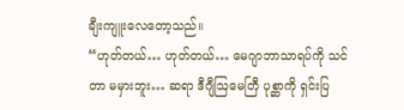ချီးကျူးလေတော့သည်။
“ဟုတ်တယ်… ဟုတ်တယ်… မေဂျာဘာသာရပ်ကို သင်တာ မမှားဘူး… ဆရာ ဒီဂျီဩမေတြီ ပုစ္ဆာကို ရှင်းပြ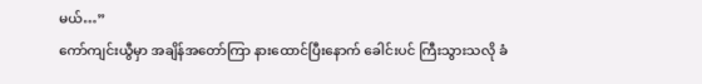မယ်…”
ကော်ကျင်းယွီမှာ အချိန်အတော်ကြာ နားထောင်ပြီးနောက် ခေါင်းပင် ကြီးသွားသလို ခံ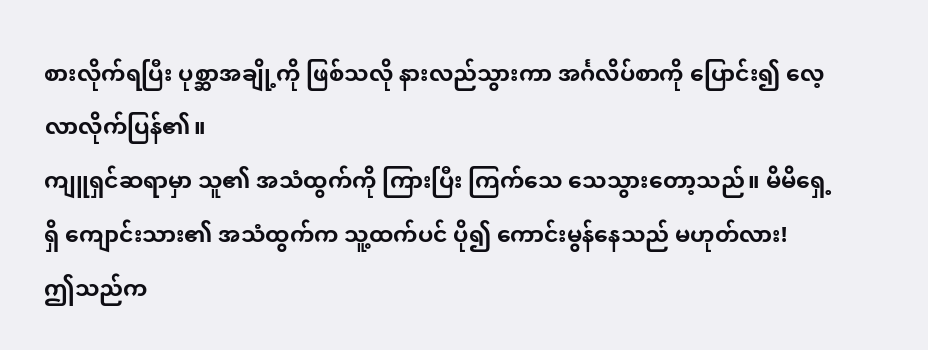စားလိုက်ရပြီး ပုစ္ဆာအချို့ကို ဖြစ်သလို နားလည်သွားကာ အင်္ဂလိပ်စာကို ပြောင်း၍ လေ့လာလိုက်ပြန်၏။
ကျူရှင်ဆရာမှာ သူ၏ အသံထွက်ကို ကြားပြီး ကြက်သေ သေသွားတော့သည်။ မိမိရှေ့ရှိ ကျောင်းသား၏ အသံထွက်က သူ့ထက်ပင် ပို၍ ကောင်းမွန်နေသည် မဟုတ်လား!
ဤသည်က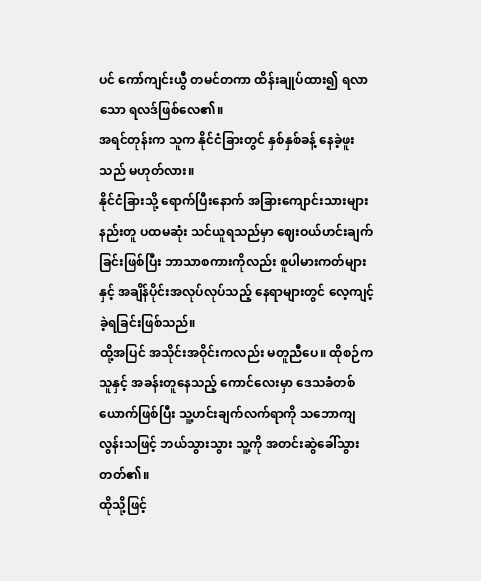ပင် ကော်ကျင်းယွီ တမင်တကာ ထိန်းချုပ်ထား၍ ရလာသော ရလဒ်ဖြစ်လေ၏။
အရင်တုန်းက သူက နိုင်ငံခြားတွင် နှစ်နှစ်ခန့် နေခဲ့ဖူးသည် မဟုတ်လား။
နိုင်ငံခြားသို့ ရောက်ပြီးနောက် အခြားကျောင်းသားများနည်းတူ ပထမဆုံး သင်ယူရသည်မှာ ဈေးဝယ်ဟင်းချက်ခြင်းဖြစ်ပြီး ဘာသာစကားကိုလည်း စူပါမားကတ်များနှင့် အချိန်ပိုင်းအလုပ်လုပ်သည့် နေရာများတွင် လေ့ကျင့်ခဲ့ရခြင်းဖြစ်သည်။
ထို့အပြင် အသိုင်းအဝိုင်းကလည်း မတူညီပေ။ ထိုစဉ်က သူနှင့် အခန်းတူနေသည့် ကောင်လေးမှာ ဒေသခံတစ်ယောက်ဖြစ်ပြီး သူ့ဟင်းချက်လက်ရာကို သဘောကျလွန်းသဖြင့် ဘယ်သွားသွား သူ့ကို အတင်းဆွဲခေါ်သွားတတ်၏။
ထိုသို့ဖြင့်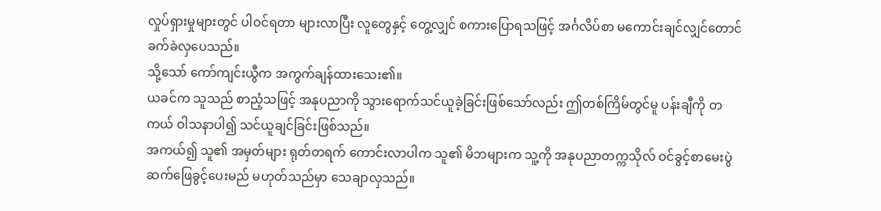လှုပ်ရှားမှုများတွင် ပါဝင်ရတာ များလာပြီး လူတွေနှင့် တွေ့လျှင် စကားပြောရသဖြင့် အင်္ဂလိပ်စာ မကောင်းချင်လျှင်တောင် ခက်ခဲလှပေသည်။
သို့သော် ကော်ကျင်းယွီက အကွက်ချန်ထားသေး၏။
ယခင်က သူသည် စာညံ့သဖြင့် အနုပညာကို သွားရောက်သင်ယူခဲ့ခြင်းဖြစ်သော်လည်း ဤတစ်ကြိမ်တွင်မူ ပန်းချီကို တကယ် ဝါသနာပါ၍ သင်ယူချင်ခြင်းဖြစ်သည်။
အကယ်၍ သူ၏ အမှတ်များ ရုတ်တရက် ကောင်းလာပါက သူ၏ မိဘများက သူ့ကို အနုပညာတက္ကသိုလ် ဝင်ခွင့်စာမေးပွဲ ဆက်ဖြေခွင့်ပေးမည် မဟုတ်သည်မှာ သေချာလှသည်။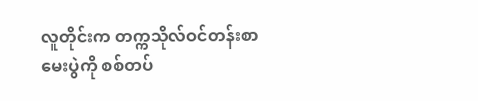လူတိုင်းက တက္ကသိုလ်ဝင်တန်းစာမေးပွဲကို စစ်တပ်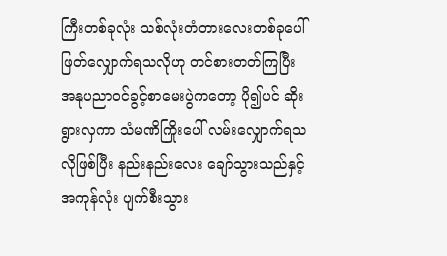ကြီးတစ်ခုလုံး သစ်လုံးတံတားလေးတစ်ခုပေါ် ဖြတ်လျှောက်ရသလိုဟု တင်စားတတ်ကြပြီး အနုပညာဝင်ခွင့်စာမေးပွဲကတော့ ပို၍ပင် ဆိုးရွားလှကာ သံမဏိကြိုးပေါ် လမ်းလျှောက်ရသလိုဖြစ်ပြီး နည်းနည်းလေး ချော်သွားသည်နှင့် အကုန်လုံး ပျက်စီးသွား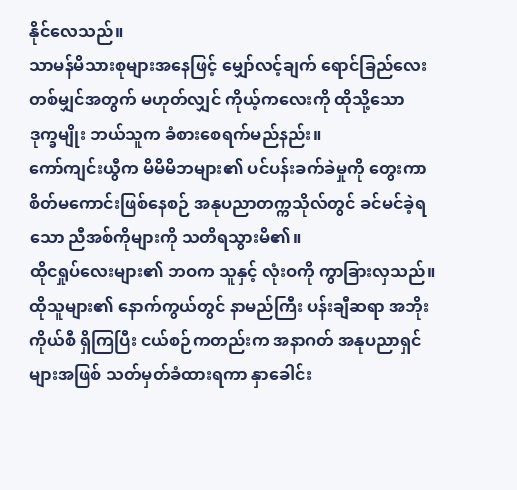နိုင်လေသည်။
သာမန်မိသားစုများအနေဖြင့် မျှော်လင့်ချက် ရောင်ခြည်လေး တစ်မျှင်အတွက် မဟုတ်လျှင် ကိုယ့်ကလေးကို ထိုသို့သော ဒုက္ခမျိုး ဘယ်သူက ခံစားစေရက်မည်နည်း။
ကော်ကျင်းယွီက မိမိမိဘများ၏ ပင်ပန်းခက်ခဲမှုကို တွေးကာ စိတ်မကောင်းဖြစ်နေစဉ် အနုပညာတက္ကသိုလ်တွင် ခင်မင်ခဲ့ရသော ညီအစ်ကိုများကို သတိရသွားမိ၏။
ထိုငရှုပ်လေးများ၏ ဘဝက သူနှင့် လုံးဝကို ကွာခြားလှသည်။ ထိုသူများ၏ နောက်ကွယ်တွင် နာမည်ကြီး ပန်းချီဆရာ အဘိုးကိုယ်စီ ရှိကြပြီး ငယ်စဉ်ကတည်းက အနာဂတ် အနုပညာရှင်များအဖြစ် သတ်မှတ်ခံထားရကာ နှာခေါင်း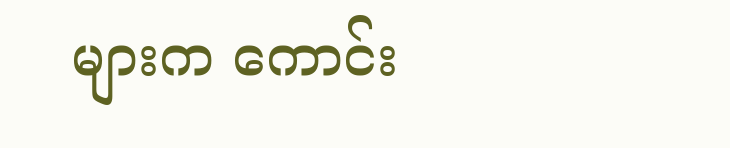များက ကောင်း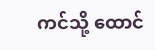ကင်သို့ ထောင်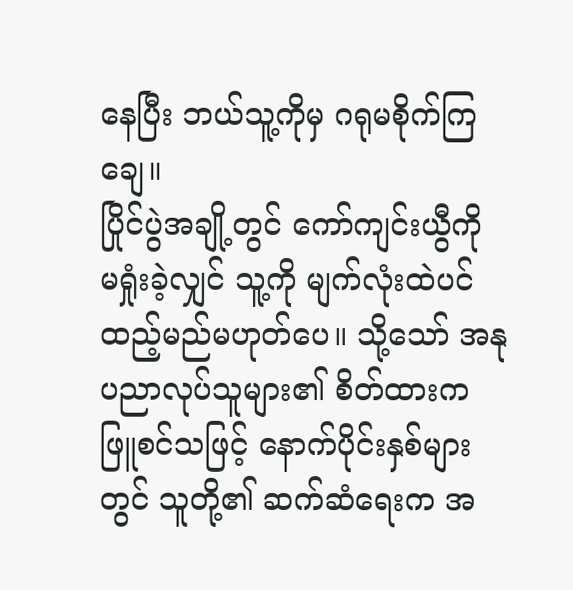နေပြီး ဘယ်သူ့ကိုမှ ဂရုမစိုက်ကြချေ။
ပြိုင်ပွဲအချို့တွင် ကော်ကျင်းယွီကို မရှုံးခဲ့လျှင် သူ့ကို မျက်လုံးထဲပင် ထည့်မည်မဟုတ်ပေ။ သို့သော် အနုပညာလုပ်သူများ၏ စိတ်ထားက ဖြူစင်သဖြင့် နောက်ပိုင်းနှစ်များတွင် သူတို့၏ ဆက်ဆံရေးက အ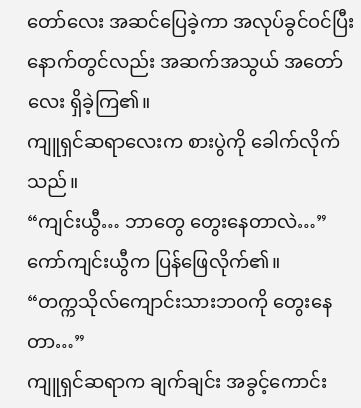တော်လေး အဆင်ပြေခဲ့ကာ အလုပ်ခွင်ဝင်ပြီးနောက်တွင်လည်း အဆက်အသွယ် အတော်လေး ရှိခဲ့ကြ၏။
ကျူရှင်ဆရာလေးက စားပွဲကို ခေါက်လိုက်သည်။
“ကျင်းယွီ… ဘာတွေ တွေးနေတာလဲ…”
ကော်ကျင်းယွီက ပြန်ဖြေလိုက်၏။
“တက္ကသိုလ်ကျောင်းသားဘဝကို တွေးနေတာ…”
ကျူရှင်ဆရာက ချက်ချင်း အခွင့်ကောင်း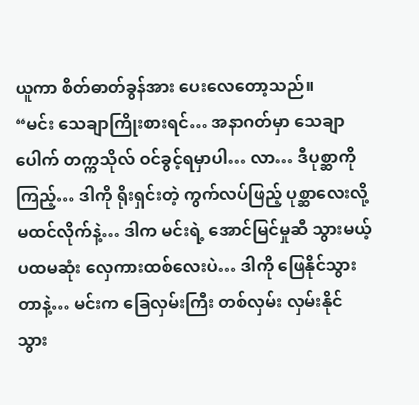ယူကာ စိတ်ဓာတ်ခွန်အား ပေးလေတော့သည်။
“မင်း သေချာကြိုးစားရင်… အနာဂတ်မှာ သေချာပေါက် တက္ကသိုလ် ဝင်ခွင့်ရမှာပါ… လာ… ဒီပုစ္ဆာကို ကြည့်… ဒါကို ရိုးရှင်းတဲ့ ကွက်လပ်ဖြည့် ပုစ္ဆာလေးလို့ မထင်လိုက်နဲ့… ဒါက မင်းရဲ့ အောင်မြင်မှုဆီ သွားမယ့် ပထမဆုံး လှေကားထစ်လေးပဲ… ဒါကို ဖြေနိုင်သွားတာနဲ့… မင်းက ခြေလှမ်းကြီး တစ်လှမ်း လှမ်းနိုင်သွား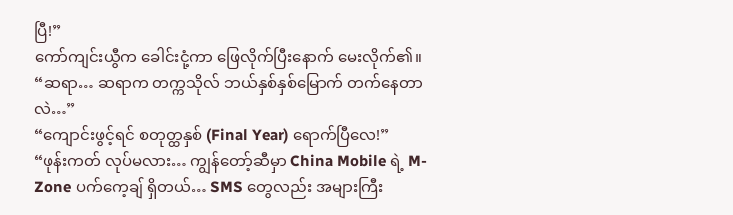ပြီ!”
ကော်ကျင်းယွီက ခေါင်းငုံ့ကာ ဖြေလိုက်ပြီးနောက် မေးလိုက်၏။
“ဆရာ… ဆရာက တက္ကသိုလ် ဘယ်နှစ်နှစ်မြောက် တက်နေတာလဲ…”
“ကျောင်းဖွင့်ရင် စတုတ္ထနှစ် (Final Year) ရောက်ပြီလေ!”
“ဖုန်းကတ် လုပ်မလား… ကျွန်တော့်ဆီမှာ China Mobile ရဲ့ M-Zone ပက်ကေ့ချ် ရှိတယ်… SMS တွေလည်း အများကြီး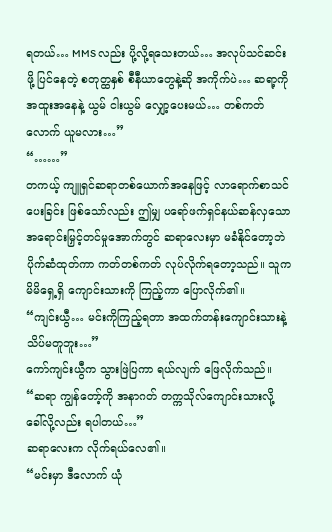ရတယ်… MMS လည်း ပို့လို့ရသေးတယ်… အလုပ်သင်ဆင်းဖို့ ပြင်နေတဲ့ စတုတ္ထနှစ် စီနီယာတွေနဲ့ဆို အကိုက်ပဲ… ဆရာ့ကို အထူးအနေနဲ့ ယွမ် ငါးယွမ် လျှော့ပေးမယ်… တစ်ကတ်လောက် ယူမလား…”
“……”
တကယ့် ကျူရှင်ဆရာတစ်ယောက်အနေဖြင့် လာရောက်စာသင်ပေးခြင်း ဖြစ်သော်လည်း ဤမျှ ပရော်ဖက်ရှင်နယ်ဆန်လှသော အရောင်းမြှင့်တင်မှုအောက်တွင် ဆရာလေးမှာ မခံနိုင်တော့ဘဲ ပိုက်ဆံထုတ်ကာ ကတ်တစ်ကတ် လုပ်လိုက်ရတော့သည်။ သူက မိမိရှေ့ရှိ ကျောင်းသားကို ကြည့်ကာ ပြောလိုက်၏။
“ကျင်းယွီ… မင်းကိုကြည့်ရတာ အထက်တန်းကျောင်းသားနဲ့ သိပ်မတူဘူး…”
ကော်ကျင်းယွီက သွားဖြဲပြကာ ရယ်လျက် ဖြေလိုက်သည်။
“ဆရာ ကျွန်တော့်ကို အနာဂတ် တက္ကသိုလ်ကျောင်းသားလို့ ခေါ်လို့လည်း ရပါတယ်…”
ဆရာလေးက လိုက်ရယ်လေ၏။
“မင်းမှာ ဒီလောက် ယုံ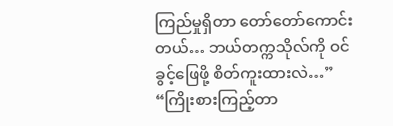ကြည်မှုရှိတာ တော်တော်ကောင်းတယ်… ဘယ်တက္ကသိုလ်ကို ဝင်ခွင့်ဖြေဖို့ စိတ်ကူးထားလဲ…”
“ကြိုးစားကြည့်တာ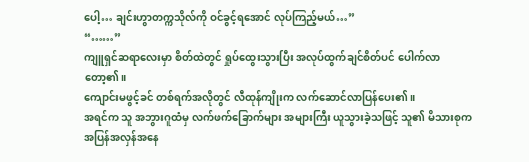ပေါ့… ချင်းဟွာတက္ကသိုလ်ကို ဝင်ခွင့်ရအောင် လုပ်ကြည့်မယ်…”
“……”
ကျူရှင်ဆရာလေးမှာ စိတ်ထဲတွင် ရှုပ်ထွေးသွားပြီး အလုပ်ထွက်ချင်စိတ်ပင် ပေါက်လာတော့၏။
ကျောင်းမဖွင့်ခင် တစ်ရက်အလိုတွင် လီထုန်ကျိုးက လက်ဆောင်လာပြန်ပေး၏။
အရင်က သူ အဘွားဂူထံမှ လက်ဖက်ခြောက်များ အများကြီး ယူသွားခဲ့သဖြင့် သူ၏ မိသားစုက အပြန်အလှန်အနေ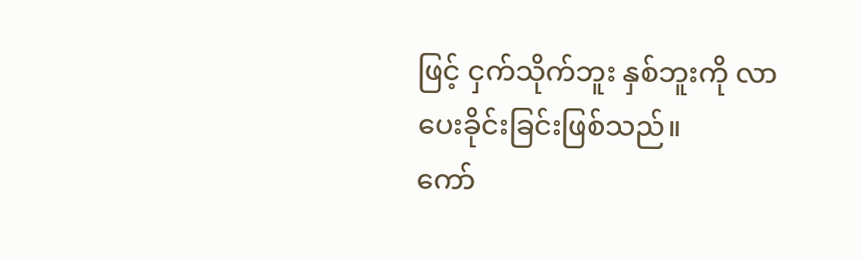ဖြင့် ငှက်သိုက်ဘူး နှစ်ဘူးကို လာပေးခိုင်းခြင်းဖြစ်သည်။
ကော်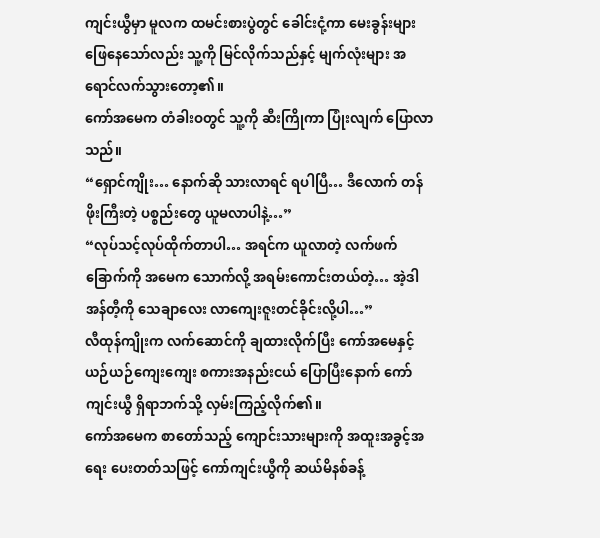ကျင်းယွီမှာ မူလက ထမင်းစားပွဲတွင် ခေါင်းငုံ့ကာ မေးခွန်းများ ဖြေနေသော်လည်း သူ့ကို မြင်လိုက်သည်နှင့် မျက်လုံးများ အရောင်လက်သွားတော့၏။
ကော်အမေက တံခါးဝတွင် သူ့ကို ဆီးကြိုကာ ပြုံးလျက် ပြောလာသည်။
“ရှောင်ကျိုး… နောက်ဆို သားလာရင် ရပါပြီ… ဒီလောက် တန်ဖိုးကြီးတဲ့ ပစ္စည်းတွေ ယူမလာပါနဲ့…”
“လုပ်သင့်လုပ်ထိုက်တာပါ… အရင်က ယူလာတဲ့ လက်ဖက်ခြောက်ကို အမေက သောက်လို့ အရမ်းကောင်းတယ်တဲ့… အဲ့ဒါ အန်တီ့ကို သေချာလေး လာကျေးဇူးတင်ခိုင်းလို့ပါ…”
လီထုန်ကျိုးက လက်ဆောင်ကို ချထားလိုက်ပြီး ကော်အမေနှင့် ယဉ်ယဉ်ကျေးကျေး စကားအနည်းငယ် ပြောပြီးနောက် ကော်ကျင်းယွီ ရှိရာဘက်သို့ လှမ်းကြည့်လိုက်၏။
ကော်အမေက စာတော်သည့် ကျောင်းသားများကို အထူးအခွင့်အရေး ပေးတတ်သဖြင့် ကော်ကျင်းယွီကို ဆယ်မိနစ်ခန့်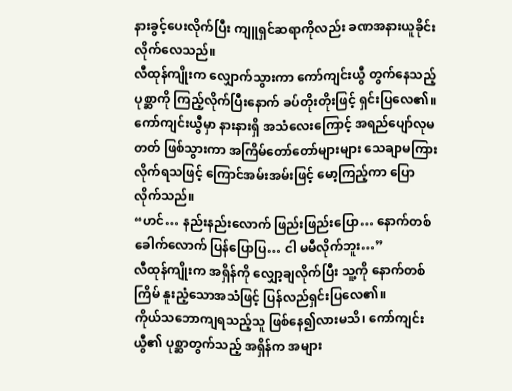နားခွင့်ပေးလိုက်ပြီး ကျူရှင်ဆရာကိုလည်း ခဏအနားယူခိုင်းလိုက်လေသည်။
လီထုန်ကျိုးက လျှောက်သွားကာ ကော်ကျင်းယွီ တွက်နေသည့် ပုစ္ဆာကို ကြည့်လိုက်ပြီးနောက် ခပ်တိုးတိုးဖြင့် ရှင်းပြလေ၏။
ကော်ကျင်းယွီမှာ နားနားရှိ အသံလေးကြောင့် အရည်ပျော်လုမတတ် ဖြစ်သွားကာ အကြိမ်တော်တော်များများ သေချာမကြားလိုက်ရသဖြင့် ကြောင်အမ်းအမ်းဖြင့် မော့ကြည့်ကာ ပြောလိုက်သည်။
“ဟင်… နည်းနည်းလောက် ဖြည်းဖြည်းပြော… နောက်တစ်ခေါက်လောက် ပြန်ပြောပြ… ငါ မမီလိုက်ဘူး…”
လီထုန်ကျိုးက အရှိန်ကို လျှော့ချလိုက်ပြီး သူ့ကို နောက်တစ်ကြိမ် နူးညံ့သောအသံဖြင့် ပြန်လည်ရှင်းပြလေ၏။
ကိုယ်သဘောကျရသည့်သူ ဖြစ်နေ၍လားမသိ၊ ကော်ကျင်းယွီ၏ ပုစ္ဆာတွက်သည့် အရှိန်က အများ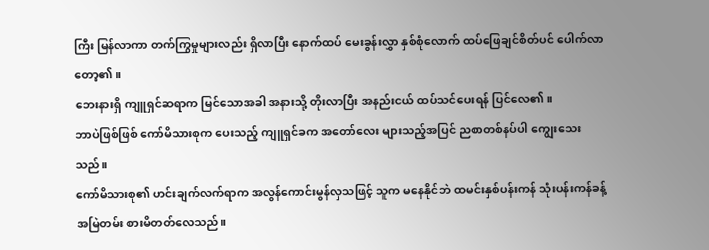ကြီး မြန်လာကာ တက်ကြွမှုများလည်း ရှိလာပြီး နောက်ထပ် မေးခွန်းလွှာ နှစ်စုံလောက် ထပ်ဖြေချင်စိတ်ပင် ပေါက်လာတော့၏။
ဘေးနားရှိ ကျူရှင်ဆရာက မြင်သောအခါ အနားသို့ တိုးလာပြီး အနည်းငယ် ထပ်သင်ပေးရန် ပြင်လေ၏။
ဘာပဲဖြစ်ဖြစ် ကော်မိသားစုက ပေးသည့် ကျူရှင်ခက အတော်လေး များသည့်အပြင် ညစာတစ်နပ်ပါ ကျွေးသေးသည်။
ကော်မိသားစု၏ ဟင်းချက်လက်ရာက အလွန်ကောင်းမွန်လှသဖြင့် သူက မနေနိုင်ဘဲ ထမင်းနှစ်ပန်းကန် သုံးပန်းကန်ခန့် အမြဲတမ်း စားမိတတ်လေသည်။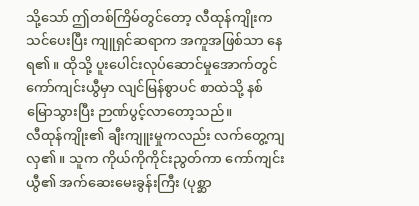သို့သော် ဤတစ်ကြိမ်တွင်တော့ လီထုန်ကျိုးက သင်ပေးပြီး ကျူရှင်ဆရာက အကူအဖြစ်သာ နေရ၏။ ထိုသို့ ပူးပေါင်းလုပ်ဆောင်မှုအောက်တွင် ကော်ကျင်းယွီမှာ လျင်မြန်စွာပင် စာထဲသို့ နစ်မြောသွားပြီး ဉာဏ်ပွင့်လာတော့သည်။
လီထုန်ကျိုး၏ ချီးကျူးမှုကလည်း လက်တွေ့ကျလှ၏။ သူက ကိုယ်ကိုကိုင်းညွတ်ကာ ကော်ကျင်းယွီ၏ အက်ဆေးမေးခွန်းကြီး (ပုစ္ဆာ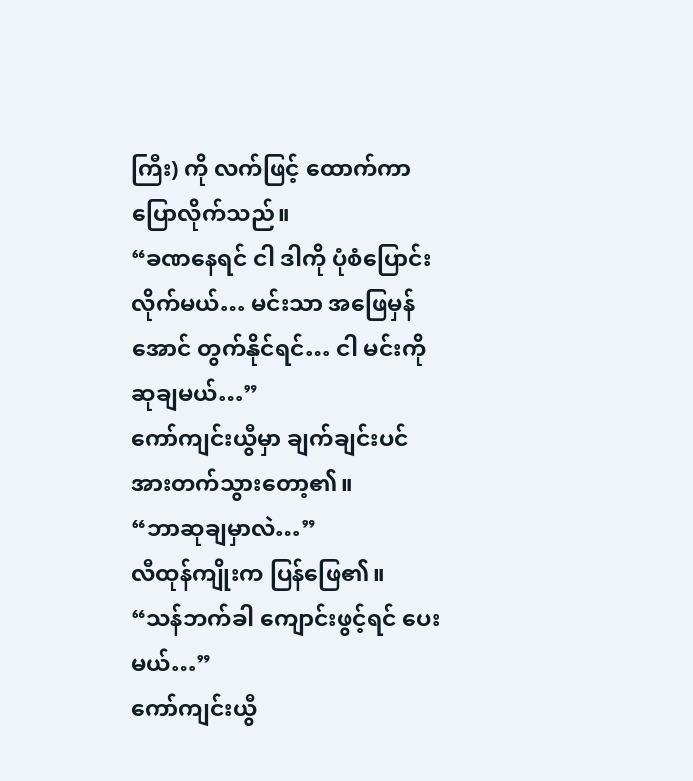ကြီး) ကို လက်ဖြင့် ထောက်ကာ ပြောလိုက်သည်။
“ခဏနေရင် ငါ ဒါကို ပုံစံပြောင်းလိုက်မယ်… မင်းသာ အဖြေမှန်အောင် တွက်နိုင်ရင်… ငါ မင်းကို ဆုချမယ်…”
ကော်ကျင်းယွီမှာ ချက်ချင်းပင် အားတက်သွားတော့၏။
“ဘာဆုချမှာလဲ…”
လီထုန်ကျိုးက ပြန်ဖြေ၏။
“သန်ဘက်ခါ ကျောင်းဖွင့်ရင် ပေးမယ်…”
ကော်ကျင်းယွီ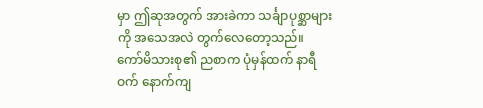မှာ ဤဆုအတွက် အားခဲကာ သင်္ချာပုစ္ဆာများကို အသေအလဲ တွက်လေတော့သည်။
ကော်မိသားစု၏ ညစာက ပုံမှန်ထက် နာရီဝက် နောက်ကျ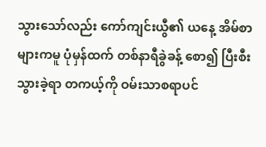သွားသော်လည်း ကော်ကျင်းယွီ၏ ယနေ့ အိမ်စာများကမူ ပုံမှန်ထက် တစ်နာရီခွဲခန့် စော၍ ပြီးစီးသွားခဲ့ရာ တကယ့်ကို ဝမ်းသာစရာပင်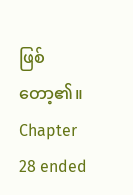ဖြစ်တော့၏။
Chapter 28 ended